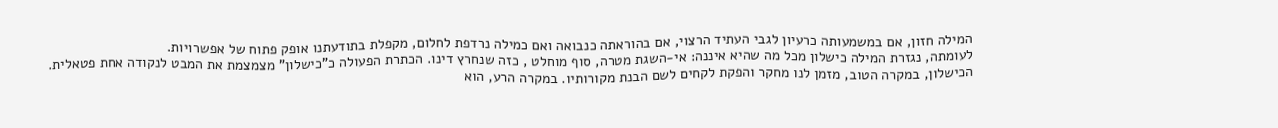המילה חזון, אם במשמעותה כרעיון לגבי העתיד הרצוי, אם בהוראתה כנבואה ואם כמילה נרדפת לחלום, מקפלת בתודעתנו אופק פתוח של אפשרויות.
לעומתה, נגזרת המילה כישלון מכל מה שהיא איננה: אי-השגת מטרה, סוף מוחלט , כזה שנחרץ דינו. הכתרת הפעולה כ”כישלון” מצמצמת את המבט לנקודה אחת פטאלית. הכישלון, במקרה הטוב, מזמן לנו מחקר והפקת לקחים לשם הבנת מקורותיו. במקרה הרע, הוא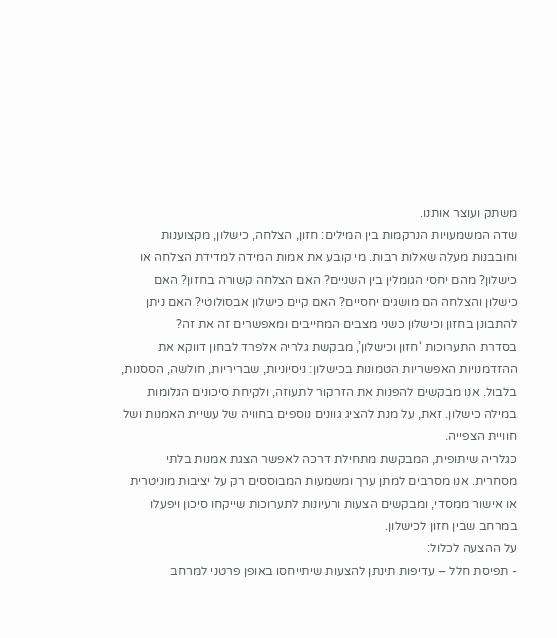משתק ועוצר אותנו.
שדה המשמעויות הנרקמות בין המילים: חזון, הצלחה, כישלון, מקצוענות וחובבנות מעלה שאלות רבות. מי קובע את אמות המידה למדידת הצלחה או כישלון? מהם יחסי הגומלין בין השניים? האם הצלחה קשורה בחזון? האם כישלון והצלחה הם מושגים יחסיים? האם קיים כישלון אבסולוטי? האם ניתן להתבונן בחזון וכישלון כשני מצבים המחייבים ומאפשרים זה את זה?
בסדרת התערוכות ‘חזון וכישלון’, מבקשת גלריה אלפרד לבחון דווקא את ההזדמנויות האפשריות הטמונות בכישלון: ניסיוניות, שבריריות, חולשה, הססנות, בלבול. אנו מבקשים להפנות את הזרקור לתעוזה, ולקיחת סיכונים הגלומות במילה כישלון. זאת, על מנת להציג גוונים נוספים בחוויה של עשיית האמנות ושל חוויית הצפייה.
כגלריה שיתופית, המבקשת מתחילת דרכה לאפשר הצגת אמנות בלתי מסחרית. אנו מסרבים למתן ערך ומשמעות המבוססים רק על יציבות מוניטרית או אישור ממסדי, ומבקשים הצעות ורעיונות לתערוכות שייקחו סיכון ויפעלו במרחב שבין חזון לכישלון.
על ההצעה לכלול:
- תפיסת חלל – עדיפות תינתן להצעות שיתייחסו באופן פרטני למרחב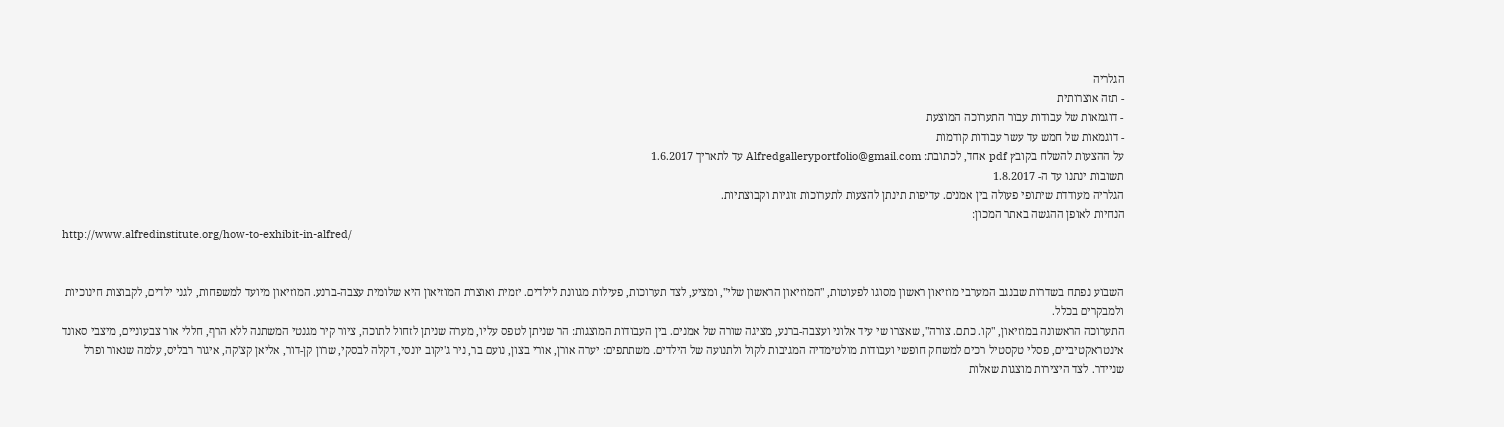הגלריה
- תזה אוצרותית
- דוגמאות של עבודות עבור התערוכה המוצעת
- דוגמאות של חמש עד עשר עבודות קודמות
על ההצעות להשלח בקובץ pdf אחד, לכתובת: Alfredgalleryportfolio@gmail.com עד לתאריך 1.6.2017
תשובות ינתנו עד ה- 1.8.2017
הגלריה מעודדת שיתופי פעולה בין אמנים. עדיפות תינתן להצעות לתערוכות זוגיות וקבוצתיות.
הנחיות לאופן ההגשה באתר המכון:
http://www.alfredinstitute.org/how-to-exhibit-in-alfred/


השבוע נפתח בשדרות שבנגב המערבי מוזיאון ראשון מסוגו לפעוטות, "המוזיאון הראשון שלי", ומציע, לצד תערוכות, פעילות מגוונת לילדים. יזמית ואוצרת המוזיאון היא שלומית עצבה-ברנע. המוזיאון מיועד למשפחות, לגני ילדים, לקבוצות חינוכיות ולמבקרים בכלל.
התערוכה הראשונה במוזיאון, "קו. כתם. צורה", שאצרו שי עיד אלוני ועצבה-ברנע, מציגה שורה של אמנים. בין העבודות המוצגות: הר שניתן לטפס עליו, מערה שניתן לזחול לתוכה, ציור קיר מגנטי המשתנה ללא הרף, חללי אור צבעוניים, מיצבי סאונד אינטראקטיביים, פסלי טקסטיל רכים למשחק חופשי ועבודות מולטימדיה המגיבות לקול ולתנועה של הילדים. משתתפים: יערה אורן, אורי בצון, נועם בר, ניר ג'יקוב יונסי, דקלה לבסקי, שרון קן-דור, אליאן קצ'קה, איגור רבליס, עלמה שנאור ופרל שניידר. לצד היצירות מוצגות שאלות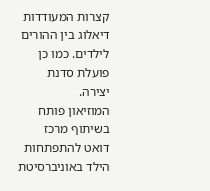קצרות המעודדות דיאלוג בין ההורים לילדים. כמו כן פועלת סדנת יצירה.
המוזיאון פותח בשיתוף מרכז דואט להתפתחות הילד באוניברסיטת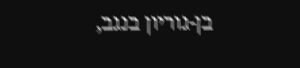בן-גוריון בנגב,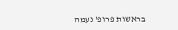בראשות פרופ' נעמה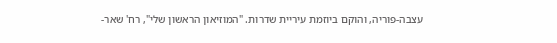עצבה-פוריה, והוקם ביוזמת עיריית שדרות. "המוזיאון הראשון שלי", רח' שאר-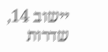יישוב 14, שדרות